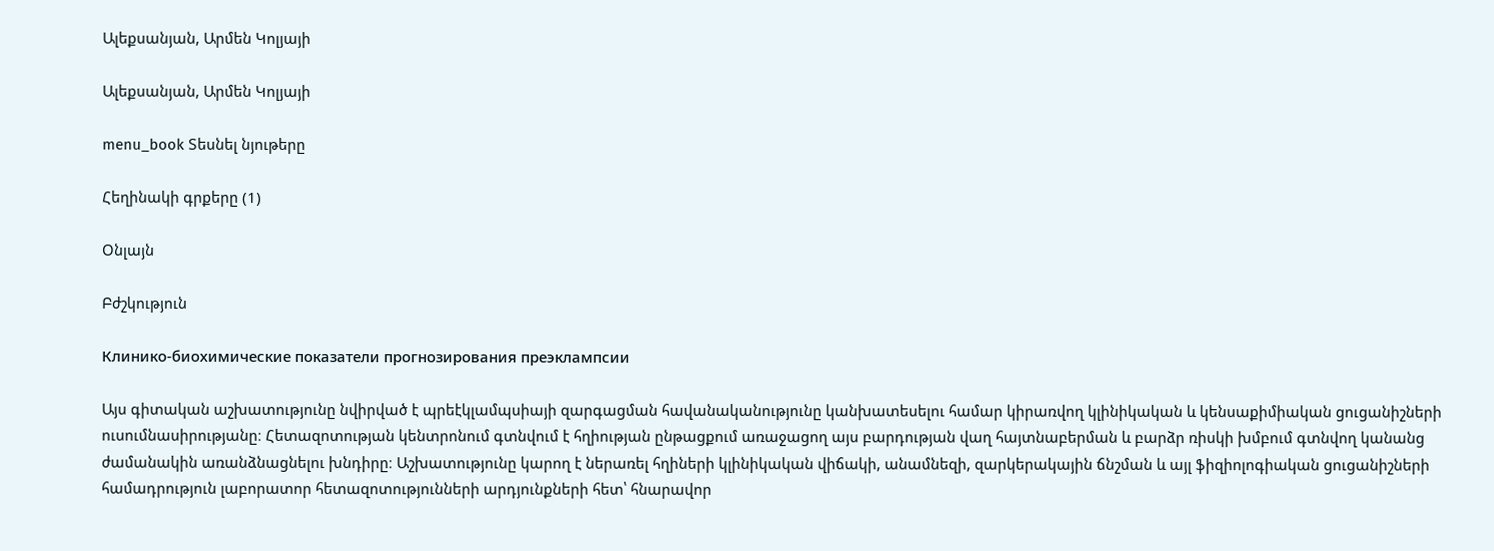Ալեքսանյան, Արմեն Կոլյայի

Ալեքսանյան, Արմեն Կոլյայի

menu_book Տեսնել նյութերը

Հեղինակի գրքերը (1)

Օնլայն

Բժշկություն

Клинико-биохимические показатели прогнозирования преэклампсии

Այս գիտական աշխատությունը նվիրված է պրեէկլամպսիայի զարգացման հավանականությունը կանխատեսելու համար կիրառվող կլինիկական և կենսաքիմիական ցուցանիշների ուսումնասիրությանը։ Հետազոտության կենտրոնում գտնվում է հղիության ընթացքում առաջացող այս բարդության վաղ հայտնաբերման և բարձր ռիսկի խմբում գտնվող կանանց ժամանակին առանձնացնելու խնդիրը։ Աշխատությունը կարող է ներառել հղիների կլինիկական վիճակի, անամնեզի, զարկերակային ճնշման և այլ ֆիզիոլոգիական ցուցանիշների համադրություն լաբորատոր հետազոտությունների արդյունքների հետ՝ հնարավոր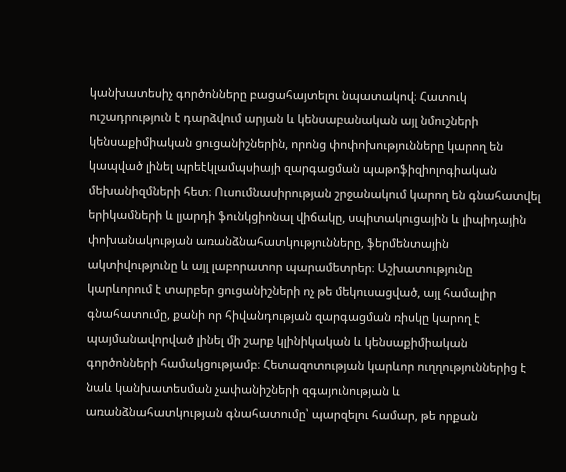կանխատեսիչ գործոնները բացահայտելու նպատակով։ Հատուկ ուշադրություն է դարձվում արյան և կենսաբանական այլ նմուշների կենսաքիմիական ցուցանիշներին, որոնց փոփոխությունները կարող են կապված լինել պրեէկլամպսիայի զարգացման պաթոֆիզիոլոգիական մեխանիզմների հետ։ Ուսումնասիրության շրջանակում կարող են գնահատվել երիկամների և լյարդի ֆունկցիոնալ վիճակը, սպիտակուցային և լիպիդային փոխանակության առանձնահատկությունները, ֆերմենտային ակտիվությունը և այլ լաբորատոր պարամետրեր։ Աշխատությունը կարևորում է տարբեր ցուցանիշների ոչ թե մեկուսացված, այլ համալիր գնահատումը, քանի որ հիվանդության զարգացման ռիսկը կարող է պայմանավորված լինել մի շարք կլինիկական և կենսաքիմիական գործոնների համակցությամբ։ Հետազոտության կարևոր ուղղություններից է նաև կանխատեսման չափանիշների զգայունության և առանձնահատկության գնահատումը՝ պարզելու համար, թե որքան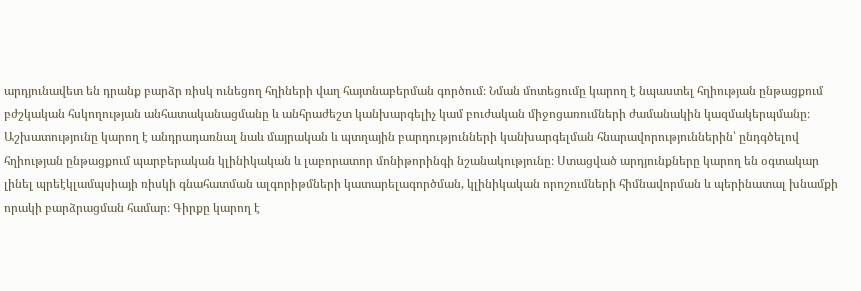արդյունավետ են դրանք բարձր ռիսկ ունեցող հղիների վաղ հայտնաբերման գործում։ Նման մոտեցումը կարող է նպաստել հղիության ընթացքում բժշկական հսկողության անհատականացմանը և անհրաժեշտ կանխարգելիչ կամ բուժական միջոցառումների ժամանակին կազմակերպմանը։ Աշխատությունը կարող է անդրադառնալ նաև մայրական և պտղային բարդությունների կանխարգելման հնարավորություններին՝ ընդգծելով հղիության ընթացքում պարբերական կլինիկական և լաբորատոր մոնիթորինգի նշանակությունը։ Ստացված արդյունքները կարող են օգտակար լինել պրեէկլամպսիայի ռիսկի գնահատման ալգորիթմների կատարելագործման, կլինիկական որոշումների հիմնավորման և պերինատալ խնամքի որակի բարձրացման համար։ Գիրքը կարող է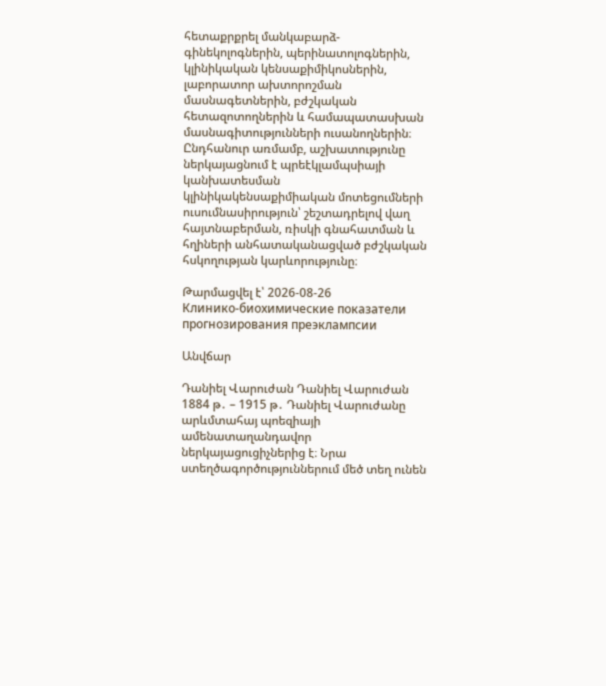հետաքրքրել մանկաբարձ-գինեկոլոգներին, պերինատոլոգներին, կլինիկական կենսաքիմիկոսներին, լաբորատոր ախտորոշման մասնագետներին, բժշկական հետազոտողներին և համապատասխան մասնագիտությունների ուսանողներին։ Ընդհանուր առմամբ, աշխատությունը ներկայացնում է պրեէկլամպսիայի կանխատեսման կլինիկակենսաքիմիական մոտեցումների ուսումնասիրություն՝ շեշտադրելով վաղ հայտնաբերման, ռիսկի գնահատման և հղիների անհատականացված բժշկական հսկողության կարևորությունը։

Թարմացվել է՝ 2026-08-26
Клинико-биохимические показатели прогнозирования преэклампсии

Անվճար

Դանիել Վարուժան Դանիել Վարուժան 1884 թ․ – 1915 թ․ Դանիել Վարուժանը արևմտահայ պոեզիայի ամենատաղանդավոր ներկայացուցիչներից է։ Նրա ստեղծագործություններում մեծ տեղ ունեն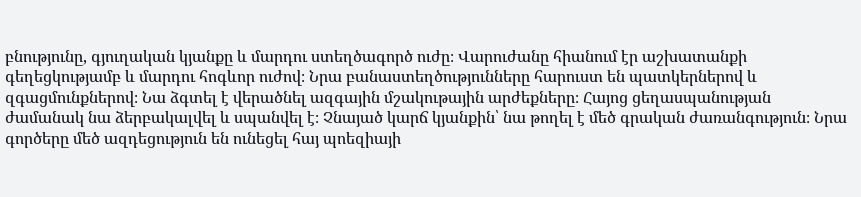բնությունը, գյուղական կյանքը և մարդու ստեղծագործ ուժը։ Վարուժանը հիանում էր աշխատանքի գեղեցկությամբ և մարդու հոգևոր ուժով։ Նրա բանաստեղծությունները հարուստ են պատկերներով և զգացմունքներով։ Նա ձգտել է վերածնել ազգային մշակութային արժեքները։ Հայոց ցեղասպանության ժամանակ նա ձերբակալվել և սպանվել է։ Չնայած կարճ կյանքին՝ նա թողել է մեծ գրական ժառանգություն։ Նրա գործերը մեծ ազդեցություն են ունեցել հայ պոեզիայի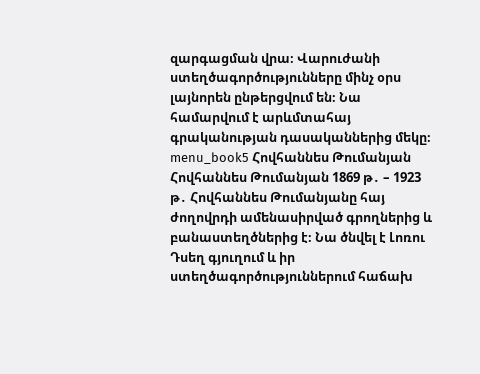զարգացման վրա։ Վարուժանի ստեղծագործությունները մինչ օրս լայնորեն ընթերցվում են։ Նա համարվում է արևմտահայ գրականության դասականներից մեկը։ menu_book5 Հովհաննես Թումանյան Հովհաննես Թումանյան 1869 թ․ – 1923 թ․ Հովհաննես Թումանյանը հայ ժողովրդի ամենասիրված գրողներից և բանաստեղծներից է։ Նա ծնվել է Լոռու Դսեղ գյուղում և իր ստեղծագործություններում հաճախ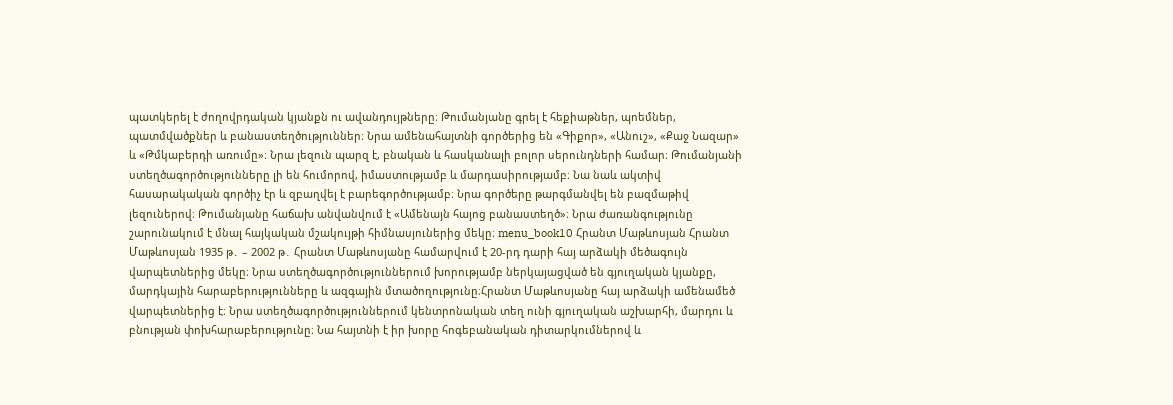պատկերել է ժողովրդական կյանքն ու ավանդույթները։ Թումանյանը գրել է հեքիաթներ, պոեմներ, պատմվածքներ և բանաստեղծություններ։ Նրա ամենահայտնի գործերից են «Գիքոր», «Անուշ», «Քաջ Նազար» և «Թմկաբերդի առումը»։ Նրա լեզուն պարզ է, բնական և հասկանալի բոլոր սերունդների համար։ Թումանյանի ստեղծագործությունները լի են հումորով, իմաստությամբ և մարդասիրությամբ։ Նա նաև ակտիվ հասարակական գործիչ էր և զբաղվել է բարեգործությամբ։ Նրա գործերը թարգմանվել են բազմաթիվ լեզուներով։ Թումանյանը հաճախ անվանվում է «Ամենայն հայոց բանաստեղծ»։ Նրա ժառանգությունը շարունակում է մնալ հայկական մշակույթի հիմնասյուներից մեկը։ menu_book10 Հրանտ Մաթևոսյան Հրանտ Մաթևոսյան 1935 թ․ – 2002 թ․ Հրանտ Մաթևոսյանը համարվում է 20-րդ դարի հայ արձակի մեծագույն վարպետներից մեկը։ Նրա ստեղծագործություններում խորությամբ ներկայացված են գյուղական կյանքը, մարդկային հարաբերությունները և ազգային մտածողությունը։Հրանտ Մաթևոսյանը հայ արձակի ամենամեծ վարպետներից է։ Նրա ստեղծագործություններում կենտրոնական տեղ ունի գյուղական աշխարհի, մարդու և բնության փոխհարաբերությունը։ Նա հայտնի է իր խորը հոգեբանական դիտարկումներով և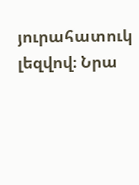յուրահատուկ լեզվով։ Նրա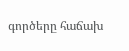գործերը հաճախ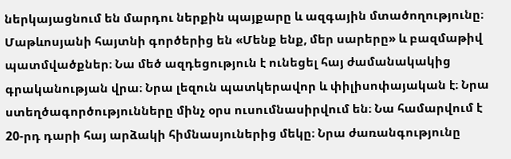ներկայացնում են մարդու ներքին պայքարը և ազգային մտածողությունը։ Մաթևոսյանի հայտնի գործերից են «Մենք ենք, մեր սարերը» և բազմաթիվ պատմվածքներ։ Նա մեծ ազդեցություն է ունեցել հայ ժամանակակից գրականության վրա։ Նրա լեզուն պատկերավոր և փիլիսոփայական է։ Նրա ստեղծագործությունները մինչ օրս ուսումնասիրվում են։ Նա համարվում է 20-րդ դարի հայ արձակի հիմնասյուներից մեկը։ Նրա ժառանգությունը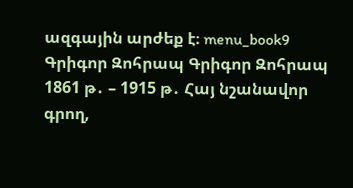ազգային արժեք է։ menu_book9 Գրիգոր Զոհրապ Գրիգոր Զոհրապ 1861 թ․ – 1915 թ․ Հայ նշանավոր գրող,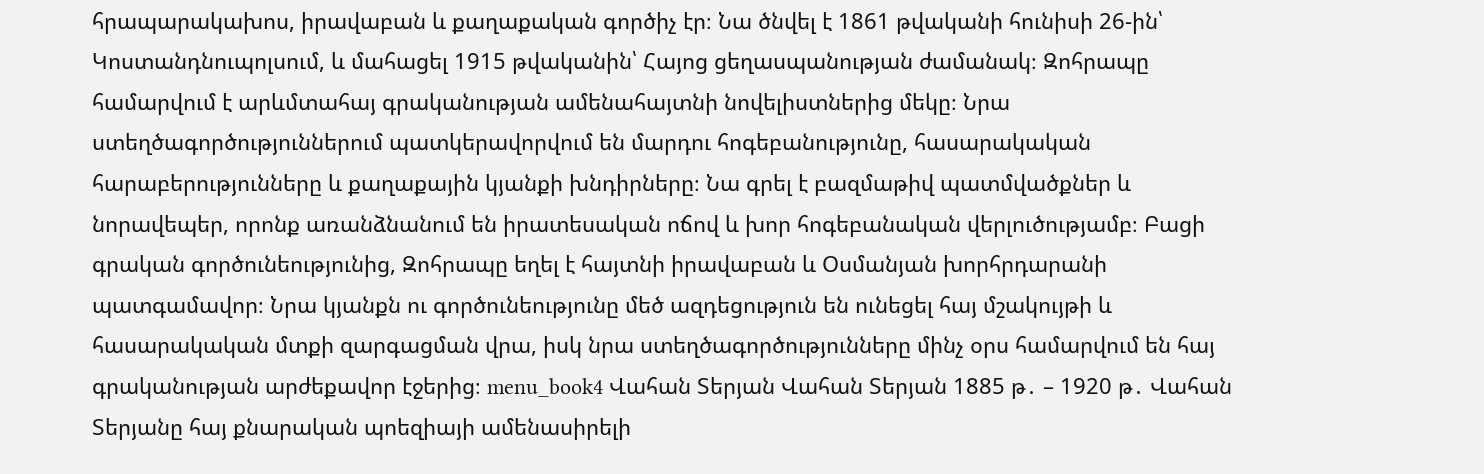հրապարակախոս, իրավաբան և քաղաքական գործիչ էր։ Նա ծնվել է 1861 թվականի հունիսի 26-ին՝ Կոստանդնուպոլսում, և մահացել 1915 թվականին՝ Հայոց ցեղասպանության ժամանակ։ Զոհրապը համարվում է արևմտահայ գրականության ամենահայտնի նովելիստներից մեկը։ Նրա ստեղծագործություններում պատկերավորվում են մարդու հոգեբանությունը, հասարակական հարաբերությունները և քաղաքային կյանքի խնդիրները։ Նա գրել է բազմաթիվ պատմվածքներ և նորավեպեր, որոնք առանձնանում են իրատեսական ոճով և խոր հոգեբանական վերլուծությամբ։ Բացի գրական գործունեությունից, Զոհրապը եղել է հայտնի իրավաբան և Օսմանյան խորհրդարանի պատգամավոր։ Նրա կյանքն ու գործունեությունը մեծ ազդեցություն են ունեցել հայ մշակույթի և հասարակական մտքի զարգացման վրա, իսկ նրա ստեղծագործությունները մինչ օրս համարվում են հայ գրականության արժեքավոր էջերից։ menu_book4 Վահան Տերյան Վահան Տերյան 1885 թ․ – 1920 թ․ Վահան Տերյանը հայ քնարական պոեզիայի ամենասիրելի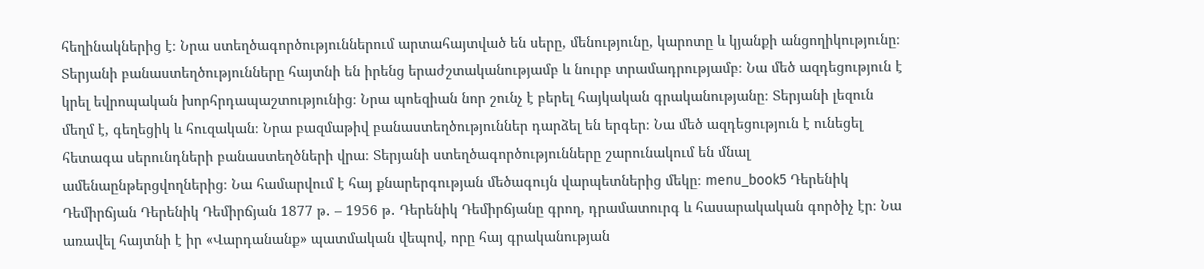հեղինակներից է։ Նրա ստեղծագործություններում արտահայտված են սերը, մենությունը, կարոտը և կյանքի անցողիկությունը։ Տերյանի բանաստեղծությունները հայտնի են իրենց երաժշտականությամբ և նուրբ տրամադրությամբ։ Նա մեծ ազդեցություն է կրել եվրոպական խորհրդապաշտությունից։ Նրա պոեզիան նոր շունչ է բերել հայկական գրականությանը։ Տերյանի լեզուն մեղմ է, գեղեցիկ և հուզական։ Նրա բազմաթիվ բանաստեղծություններ դարձել են երգեր։ Նա մեծ ազդեցություն է ունեցել հետագա սերունդների բանաստեղծների վրա։ Տերյանի ստեղծագործությունները շարունակում են մնալ ամենաընթերցվողներից։ Նա համարվում է հայ քնարերգության մեծագույն վարպետներից մեկը։ menu_book5 Դերենիկ Դեմիրճյան Դերենիկ Դեմիրճյան 1877 թ․ – 1956 թ․ Դերենիկ Դեմիրճյանը գրող, դրամատուրգ և հասարակական գործիչ էր։ Նա առավել հայտնի է իր «Վարդանանք» պատմական վեպով, որը հայ գրականության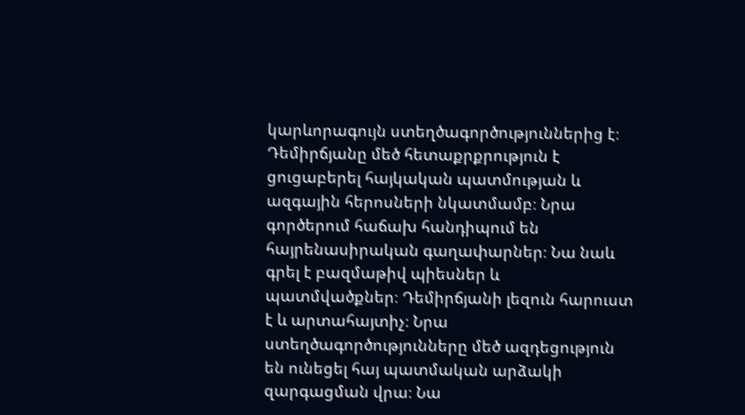կարևորագույն ստեղծագործություններից է։ Դեմիրճյանը մեծ հետաքրքրություն է ցուցաբերել հայկական պատմության և ազգային հերոսների նկատմամբ։ Նրա գործերում հաճախ հանդիպում են հայրենասիրական գաղափարներ։ Նա նաև գրել է բազմաթիվ պիեսներ և պատմվածքներ։ Դեմիրճյանի լեզուն հարուստ է և արտահայտիչ։ Նրա ստեղծագործությունները մեծ ազդեցություն են ունեցել հայ պատմական արձակի զարգացման վրա։ Նա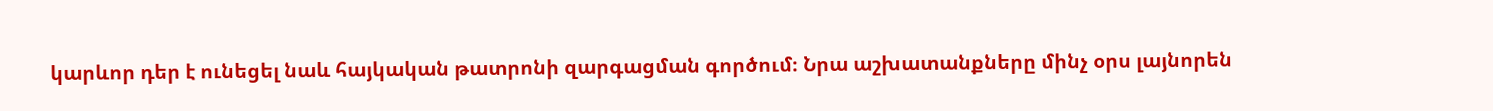կարևոր դեր է ունեցել նաև հայկական թատրոնի զարգացման գործում։ Նրա աշխատանքները մինչ օրս լայնորեն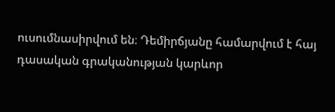ուսումնասիրվում են։ Դեմիրճյանը համարվում է հայ դասական գրականության կարևոր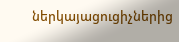ներկայացուցիչներից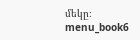մեկը։ menu_book6